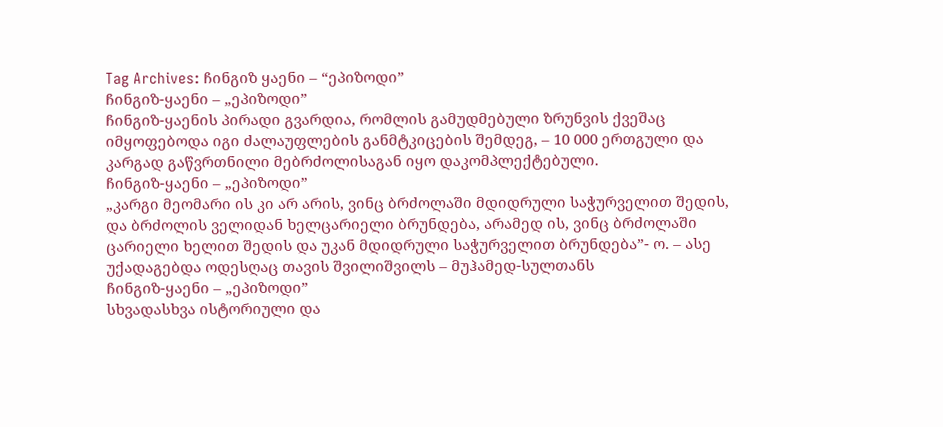Tag Archives: ჩინგიზ ყაენი – “ეპიზოდი”
ჩინგიზ-ყაენი – „ეპიზოდი”
ჩინგიზ-ყაენის პირადი გვარდია, რომლის გამუდმებული ზრუნვის ქვეშაც იმყოფებოდა იგი ძალაუფლების განმტკიცების შემდეგ, – 10 000 ერთგული და კარგად გაწვრთნილი მებრძოლისაგან იყო დაკომპლექტებული.
ჩინგიზ-ყაენი – „ეპიზოდი”
„კარგი მეომარი ის კი არ არის, ვინც ბრძოლაში მდიდრული საჭურველით შედის, და ბრძოლის ველიდან ხელცარიელი ბრუნდება, არამედ ის, ვინც ბრძოლაში ცარიელი ხელით შედის და უკან მდიდრული საჭურველით ბრუნდება”- ო. – ასე უქადაგებდა ოდესღაც თავის შვილიშვილს – მუჰამედ-სულთანს
ჩინგიზ-ყაენი – „ეპიზოდი”
სხვადასხვა ისტორიული და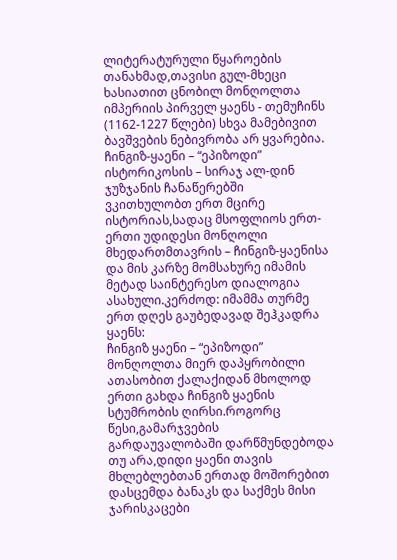ლიტერატურული წყაროების თანახმად,თავისი გულ-მხეცი ხასიათით ცნობილ მონღოლთა იმპერიის პირველ ყაენს - თემუჩინს (1162-1227 წლები) სხვა მამებივით ბავშვების ნებივრობა არ ყვარებია.
ჩინგიზ-ყაენი – “ეპიზოდი”
ისტორიკოსის – სირაჯ ალ-დინ ჯუზჯანის ჩანაწერებში ვკითხულობთ ერთ მცირე ისტორიას,სადაც მსოფლიოს ერთ-ერთი უდიდესი მონღოლი მხედართმთავრის – ჩინგიზ-ყაენისა და მის კარზე მომსახურე იმამის მეტად საინტერესო დიალოგია ასახული.კერძოდ: იმამმა თურმე ერთ დღეს გაუბედავად შეჰკადრა ყაენს:
ჩინგიზ ყაენი – “ეპიზოდი”
მონღოლთა მიერ დაპყრობილი ათასობით ქალაქიდან მხოლოდ ერთი გახდა ჩინგიზ ყაენის სტუმრობის ღირსი.როგორც წესი,გამარჯვების გარდაუვალობაში დარწმუნდებოდა თუ არა,დიდი ყაენი თავის მხლებლებთან ერთად მოშორებით დასცემდა ბანაკს და საქმეს მისი ჯარისკაცები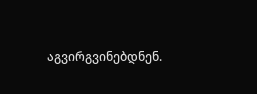აგვირგვინებდნენ.